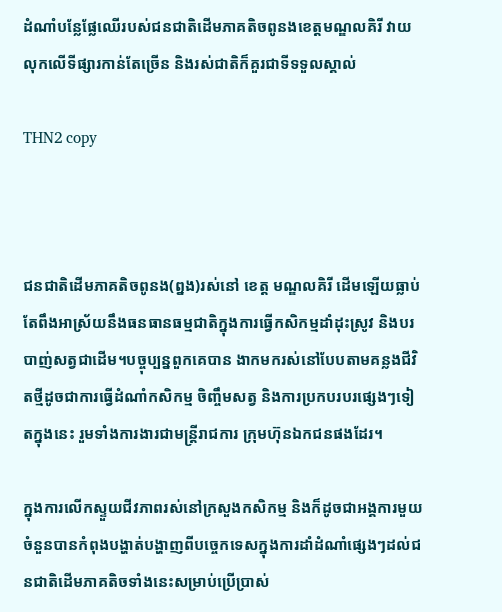ដំណាំបន្លែផ្លែឈើរបស់ជនជាតិដើមភាគតិចពូនងខេត្តមណ្ឌលគិរី វាយលុកលើទីផ្សារកាន់តែច្រើន និងរស់ជាតិក៏គួរជាទីទទួលស្គាល់

THN2 copy



ជនជាតិដើមភាគតិចពូនង(ព្នង)រស់នៅ ខេត្ត មណ្ឌលគិរី ដើមឡើយធ្លាប់តែពឹងអាស្រ័យនឹងធនធានធម្មជាតិក្នុងការធ្វើកសិកម្មដាំដុះស្រូវ និងបរបាញ់សត្វជាដើម។បច្ចុប្បន្នពួកគេបាន ងាកមករស់នៅបែបតាមគន្លងជីវិតថ្មីដូចជាការធ្វើដំណាំកសិកម្ម ចិញ្ចឹមសត្វ និងការប្រកបរបរផ្សេងៗទៀតក្នុងនេះ រួមទាំងការងារជាមន្រ្តីរាជការ ក្រុមហ៊ុនឯកជនផងដែរ។

ក្នុងការលើកស្ទួយជីវភាពរស់នៅក្រសួងកសិកម្ម និងក៏ដូចជាអង្គការមួយចំនួនបានកំពុងបង្ហាត់បង្ហាញពីបច្ចេកទេសក្នុងការដាំដំណាំផ្សេងៗដល់ជនជាតិដើមភាគតិចទាំងនេះសម្រាប់ប្រើប្រាស់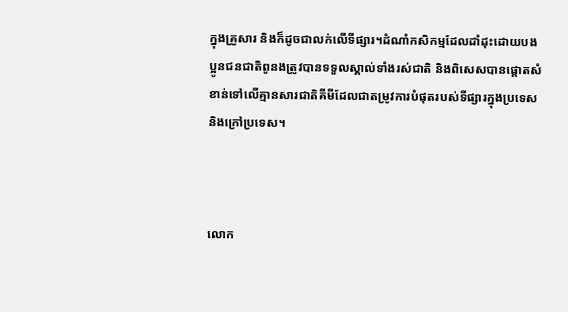ក្នុងគ្រួសារ និងក៏ដូចជាលក់លើទីផ្សារ។ដំណាំកសិកម្មដែលដាំដុះដោយបងប្អូនជនជាតិពូនងត្រូវបានទទួលស្គាល់ទាំងរស់ជាតិ និងពិសេសបានផ្តោតសំខាន់ទៅលើគ្មានសារជាតិគីមីដែលជាតម្រូវការបំផុតរបស់ទីផ្សារក្នុងប្រទេស និងក្រៅប្រទេស។



លោក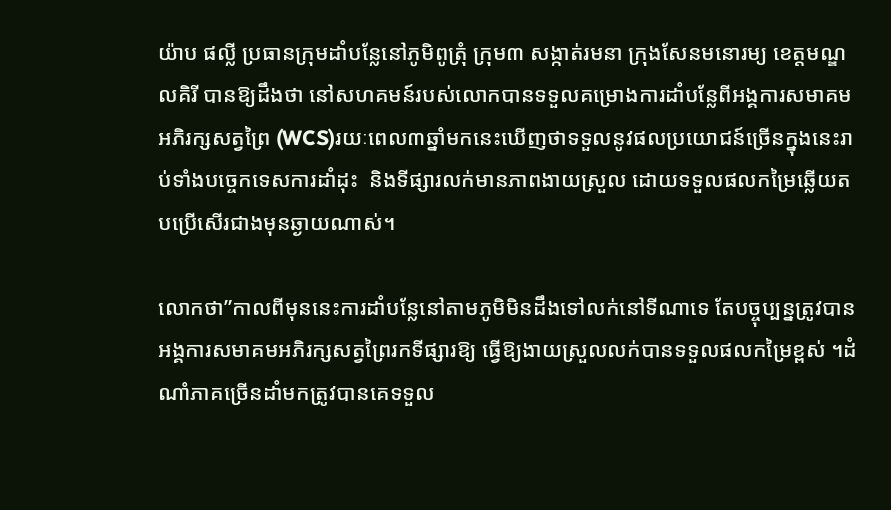យ៉ាប ផល្លី ប្រធានក្រុមដាំបន្លែនៅភូមិពូត្រុំ ក្រុម៣ សង្កាត់រមនា ក្រុងសែនមនោរម្យ ខេត្តមណ្ឌលគិរី បានឱ្យដឹងថា នៅសហគមន៍របស់លោកបានទទួលគម្រោងការដាំបន្លែពីអង្គការសមាគមអភិរក្សសត្វព្រៃ (WCS)រយៈពេល៣ឆ្នាំមកនេះឃើញថាទទួលនូវផលប្រយោជន៍ច្រើនក្នុងនេះរាប់ទាំងបច្ចេកទេសការដាំដុះ  និងទីផ្សារលក់មានភាពងាយស្រួល ដោយទទួលផលកម្រៃឆ្លើយតបប្រើសើរជាងមុនឆ្ងាយណាស់។

លោកថា”កាលពីមុននេះការដាំបន្លែនៅតាមភូមិមិនដឹងទៅលក់នៅទីណាទេ តែបច្ចុប្បន្នត្រូវបានអង្គការសមាគមអភិរក្សសត្វព្រៃរកទីផ្សារឱ្យ ធ្វើឱ្យងាយស្រួលលក់បានទទួលផលកម្រៃខ្ពស់ ។ដំណាំភាគច្រើនដាំមកត្រូវបានគេទទួល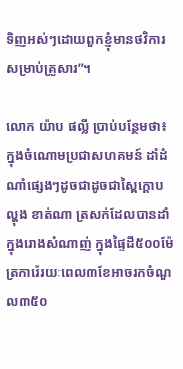ទិញអស់ៗដោយពួកខ្ញុំមានថវិការសម្រាប់គ្រួសារ”។

លោក យ៉ាប ផល្លី ប្រាប់បន្ថែមថា៖ក្នុងចំណោមប្រជាសហគមន៍ ដាំដំណាំផ្សេងៗដូចជាដូចជាស្ពៃក្តោប ល្ហុង ខាត់ណា ត្រសក់ដែលបានដាំក្នុងរោងសំណាញ់ ក្នុងផ្ទៃដី៥០០ម៉ែត្រការ៉េរយៈពេល៣ខែអាចរកចំណួល៣៥០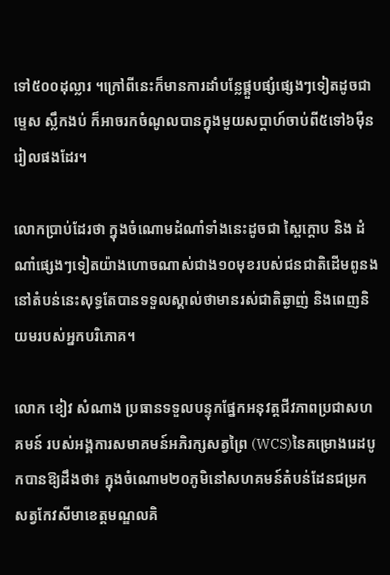ទៅ៥០០ដុល្លារ ។ក្រៅពីនេះក៏មានការដាំបន្លែផ្គួបផ្សំផ្សេងៗទៀតដូចជាម្ទេស ស្លឹកងប់ ក៏អាចរកចំណូលបានក្នុងមួយសប្តាហ៍ចាប់ពី៥ទៅ៦ម៉ឺនរៀលផងដែរ។

លោកប្រាប់ដែរថា ក្នុងចំណោមដំណាំទាំងនេះដូចជា ស្ពៃក្តោប និង ដំណាំផ្សេងៗទៀតយ៉ាងហោចណាស់ជាង១០មុខរបស់ជនជាតិដើមពូនងនៅតំបន់នេះសុទ្ធតែបានទទួលស្គាល់ថាមានរស់ជាតិឆ្ងាញ់ និងពេញនិយមរបស់អ្នកបរិភោគ។

លោក ខៀវ សំណាង ប្រធានទទួលបន្ទុកផ្នែកអនុវត្តជីវភាពប្រជាសហគមន៍ របស់អង្គការសមាគមន៍អភិរក្សសត្វព្រៃ (WCS)នៃគម្រោងរេដបូកបានឱ្យដឹងថា៖ ក្នុងចំណោម២០ភូមិនៅសហគមន៍តំបន់ដែនជម្រកសត្វកែវសីមាខេត្តមណ្ឌលគិ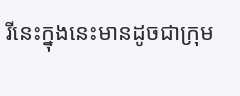រីនេះក្នុងនេះមានដូចជាក្រុម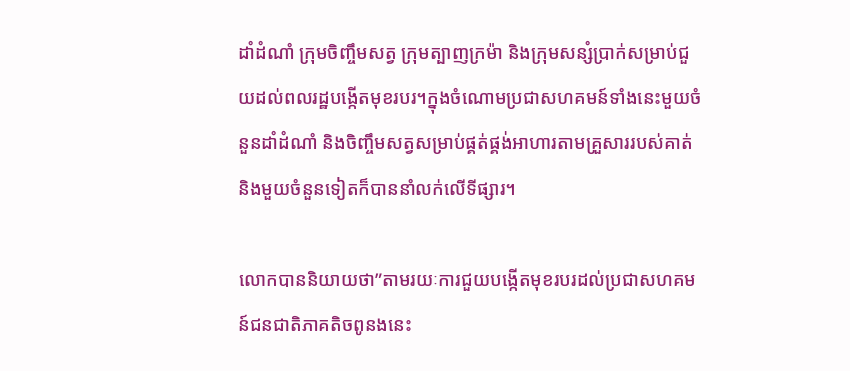ដាំដំណាំ ក្រុមចិញ្ចឹមសត្វ ក្រុមត្បាញក្រម៉ា និងក្រុមសន្សំប្រាក់សម្រាប់ជួយដល់ពលរដ្ឋបង្កើតមុខរបរ។ក្នុងចំណោមប្រជាសហគមន៍ទាំងនេះមួយចំនួនដាំដំណាំ និងចិញ្ចឹមសត្វសម្រាប់ផ្គត់ផ្គង់អាហារតាមគ្រួសាររបស់គាត់ និងមួយចំនួនទៀតក៏បាននាំលក់លើទីផ្សារ។

លោកបាននិយាយថា”តាមរយៈការជួយបង្កើតមុខរបរដល់ប្រជាសហគមន៍ជនជាតិភាគតិចពូនងនេះ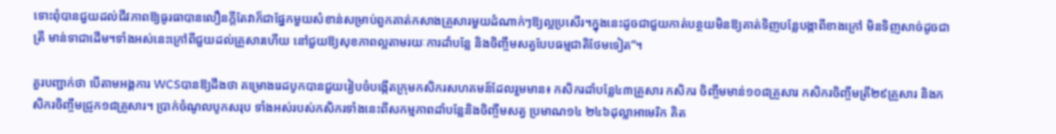ទោះពុំបានជួយដល់ជីវភាពឱ្យធូរធាបានលឿនក្តីតែវាក៏ជាផ្នែកមួយសំខាន់សម្រាប់ពួកគាត់កសាងគ្រួសារមួយដំណាក់ៗឱ្យល្អប្រសើរ។ក្នុងនេះដូចជាជួយកាត់បន្ថយមិនឱ្យគាត់ទិញបន្លែបង្កាពីខាងក្រៅ មិនទិញសាច់ដូចជាត្រី មាន់ទាជាដើម។ទាំងអស់នេះក្រៅពីជួយដល់គ្រួសារហើយ នៅជួយឱ្យសុខភាពល្អតាមរយៈការដាំបន្លែ និងចិញ្ចឹមសត្វបែបធម្មជាតិថែមទៀត”។

គួរបញ្ជាក់ថា បើតាមអង្គការ WCSបានឱ្យដឹងថា គម្រោងរេដបូកបានជួយរៀបចំបង្កើតក្រុមកសិករសហគមន៍ដែលរួមមាន៖ កសិករដាំបន្លែ៤៣គ្រួសារ កសិករ ចិញ្ចឹមមាន់១០៨គ្រួសារ កសិករចិញ្ចឹមត្រី២៩គ្រួសារ និងកសិករចិញ្ចឹមជ្រូក១៨គ្រួសារ។ ប្រាក់ចំណូលបូកសរុប ទាំងអស់របស់កសិករទាំងនេះពីសកម្មភាពដាំបន្លែនិងចិញ្ចឹមសត្វ ប្រមាណ១៤ ២៤៦ដុល្លាអាមេរិក គិត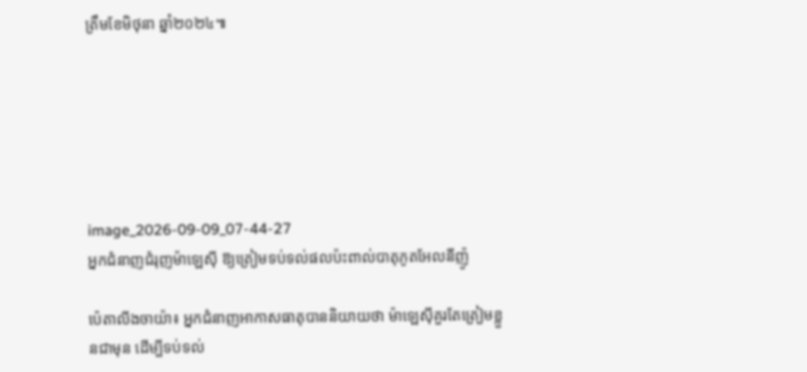ត្រឹមខែមិថុនា ឆ្នាំ២០២៤៕






image_2026-09-09_07-44-27
អ្នកជំនាញជំរុញម៉ាឡេស៊ី ឱ្យត្រៀមទប់ទល់ផលប៉ះពាល់បាតុភូតអែលនីញ៉ូ

ប៉េតាលីងចាយ៉ា៖ អ្នកជំនាញអាកាសធាតុបាននិយាយថា ម៉ាឡេស៊ីគួរតែត្រៀមខ្លួនជាមុន ដើម្បីទប់ទល់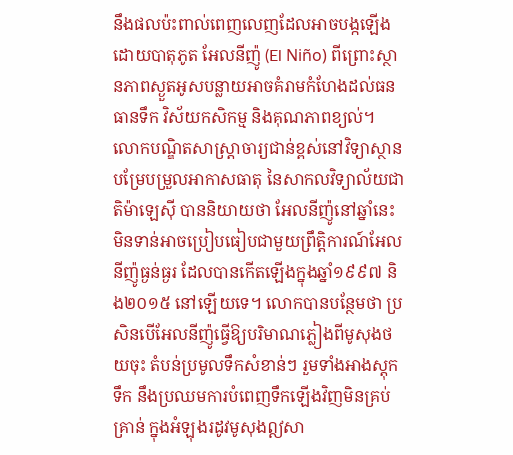នឹងផលប៉ះពាល់ពេញលេញដែលអាចបង្កឡើងដោយបាតុភូត អែលនីញ៉ូ (El Niño) ពីព្រោះស្ថានភាពស្ងួតអូសបន្លាយអាចគំរាមកំហែងដល់ធនធានទឹក វិស័យកសិកម្ម និងគុណភាពខ្យល់។ លោកបណ្ឌិតសាស្ត្រាចារ្យជាន់ខ្ពស់នៅវិទ្យាស្ថានបម្រែបម្រួលអាកាសធាតុ នៃសាកលវិទ្យាល័យជាតិម៉ាឡេស៊ី បាននិយាយថា អែលនីញ៉ូនៅឆ្នាំនេះ មិនទាន់អាចប្រៀបធៀបជាមួយព្រឹត្តិការណ៍អែលនីញ៉ូធ្ងន់ធ្ងរ ដែលបានកើតឡើងក្នុងឆ្នាំ១៩៩៧ និង២០១៥ នៅឡើយទេ។ លោកបានបន្ថែមថា ប្រសិនបើអែលនីញ៉ូធ្វើឱ្យបរិមាណភ្លៀងពីមូសុងថយចុះ តំបន់ប្រមូលទឹកសំខាន់ៗ រួមទាំងអាងស្តុកទឹក នឹងប្រឈមការបំពេញទឹកឡើងវិញមិនគ្រប់គ្រាន់ ក្នុងអំឡុងរដូវមូសុងឦសា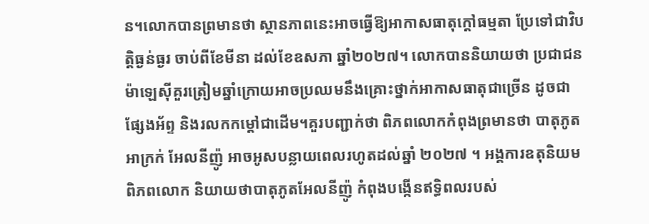ន។លោកបានព្រមានថា ស្ថានភាពនេះអាចធ្វើឱ្យអាកាសធាតុក្តៅធម្មតា ប្រែទៅជាវិបត្តិធ្ងន់ធ្ងរ ចាប់ពីខែមីនា ដល់ខែឧសភា ឆ្នាំ២០២៧។ លោកបាននិយាយថា ប្រជាជនម៉ាឡេស៊ីគួរត្រៀមឆ្នាំក្រោយអាចប្រឈមនឹងគ្រោះថ្នាក់អាកាសធាតុជាច្រើន ដូចជា ផ្សែងអ័ព្ទ និងរលកកម្តៅជាដើម។គួរបញ្ជាក់ថា ពិភពលោកកំពុងព្រមានថា បាតុភូតអាក្រក់ អែលនីញ៉ូ អាចអូសបន្លាយពេលរហូតដល់ឆ្នាំ ២០២៧ ។ អង្គការឧតុនិយមពិភពលោក និយាយថាបាតុភូតអែលនីញ៉ូ កំពុងបង្កើនឥទ្ធិពលរបស់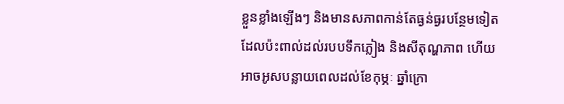ខ្លួនខ្លាំងឡើងៗ និងមានសភាពកាន់តែធ្ងន់ធ្ងរបន្ថែមទៀត ដែលប៉ះពាល់ដល់របបទឹកភ្លៀង និងសីតុណ្ហភាព ហើយអាចអូសបន្លាយពេលដល់ខែកុម្ភៈ ឆ្នាំក្រោ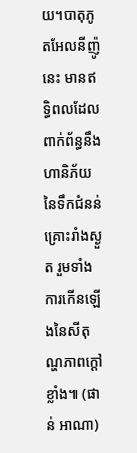យ។បាតុភូតអែលនីញ៉ូ នេះ មានឥទ្ធិពលដែលពាក់ព័ន្ធនឹងហានិភ័យនៃទឹកជំនន់ គ្រោះរាំងស្ងួត រួមទាំងការកើនឡើងនៃសីតុណ្ហភាពក្ដៅខ្លាំង៕ (ផាន់ អាណា)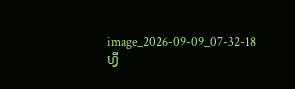image_2026-09-09_07-32-18
ហ្វី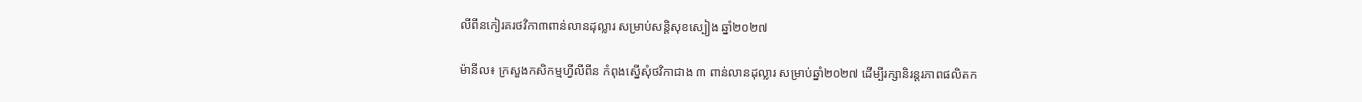លីពីនកៀរគរថវិកា៣ពាន់លានដុល្លារ សម្រាប់សន្តិសុខស្បៀង ឆ្នាំ២០២៧

ម៉ានីល៖ ក្រសួងកសិកម្មហ្វីលីពីន កំពុងស្នើសុំថវិកាជាង ៣ ពាន់លានដុល្លារ សម្រាប់ឆ្នាំ២០២៧ ដើម្បីរក្សានិរន្តរភាពផលិតក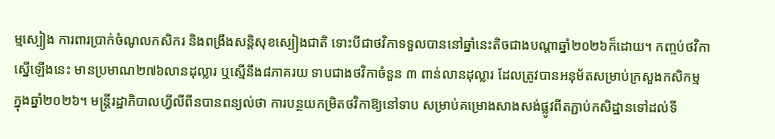ម្មស្បៀង ការពារប្រាក់ចំណូលកសិករ និងពង្រឹងសន្តិសុខស្បៀងជាតិ ទោះបីជាថវិកាទទួលបាននៅឆ្នាំនេះតិចជាងបណ្តាឆ្នាំ២០២៦ក៏ដោយ។ កញ្ចប់ថវិកាស្នើឡើងនេះ មានប្រមាណ២៧៦លានដុល្លារ ឬស្មើនឹង៨ភាគរយ ទាបជាងថវិកាចំនួន ៣ ពាន់លានដុល្លារ ដែលត្រូវបានអនុម័តសម្រាប់ក្រសួងកសិកម្ម ក្នុងឆ្នាំ២០២៦។ មន្ត្រីរដ្ឋាភិបាលហ្វីលីពីនបានពន្យល់ថា ការបន្ថយកម្រិតថវិកាឱ្យនៅទាប សម្រាប់គម្រោងសាងសង់ផ្លូវពីតភ្ជាប់កសិដ្ឋានទៅដល់ទី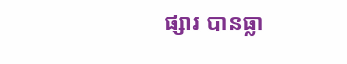ផ្សារ បានធ្លា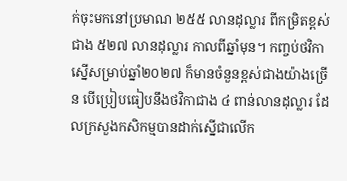ក់ចុះមកនៅប្រមាណ ២៥៥ លានដុល្លារ ពីកម្រិតខ្ពស់ជាង ៥២៧ លានដុល្លារ កាលពីឆ្នាំមុន។ កញ្ចប់ថវិកាស្នើសម្រាប់ឆ្នាំ២០២៧ ក៏មានចំនួនខ្ពស់ជាងយ៉ាងច្រើន បើប្រៀបធៀបនឹងថវិកាជាង ៤ ពាន់លានដុល្លារ ដែលក្រសួងកសិកម្មបានដាក់ស្នើជាលើក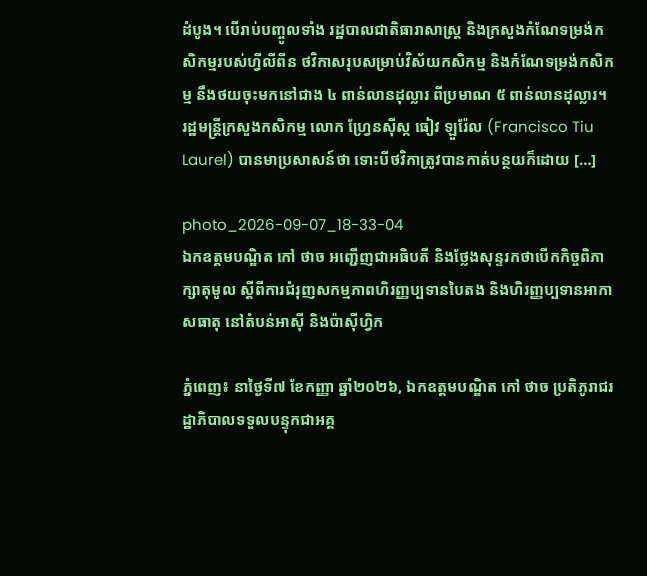ដំបូង។ បើរាប់បញ្ចូលទាំង រដ្ឋបាលជាតិធារាសាស្ត្រ និងក្រសួងកំណែទម្រង់កសិកម្មរបស់ហ្វីលីពីន ថវិកាសរុបសម្រាប់វិស័យកសិកម្ម និងកំណែទម្រង់កសិកម្ម នឹងថយចុះមកនៅជាង ៤ ពាន់លានដុល្លារ ពីប្រមាណ ៥ ពាន់លានដុល្លារ។ រដ្ឋមន្ត្រីក្រសួងកសិកម្ម លោក ហ្វ្រែនស៊ីស្ក ធៀវ ឡួរ៉ែល (Francisco Tiu Laurel) បានមាប្រសាសន៍ថា ទោះបីថវិកាត្រូវបានកាត់បន្ថយក៏ដោយ […]

photo_2026-09-07_18-33-04
ឯកឧត្តមបណ្ឌិត កៅ ថាច អញ្ជើញជាអធិបតី និងថ្លែងសុន្ទរកថាបើកកិច្ចពិភាក្សាតុមូល ស្តីពីការជំរុញសកម្មភាពហិរញ្ញប្បទានបៃតង និងហិរញ្ញប្បទានអាកាសធាតុ នៅតំបន់អាស៊ី និងប៉ាស៊ីហ្វិក

ភ្នំពេញ៖ នាថ្ងៃទី៧ ខែកញ្ញា ឆ្នាំ២០២៦, ឯកឧត្តមបណ្ឌិត កៅ ថាច ប្រតិភូរាជរដ្ឋាភិបាលទទួលបន្ទុកជាអគ្គ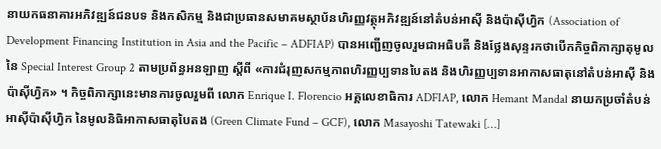នាយកធនាគារអភិវឌ្ឍន៍ជនបទ និងកសិកម្ម និងជាប្រធានសមាគមស្ថាប័នហិរញ្ញវត្ថុអភិវឌ្ឍន៍នៅតំបន់អាស៊ី និងប៉ាស៊ីហ្វិក (Association of Development Financing Institution in Asia and the Pacific – ADFIAP) បានអញ្ជើញចូលរួមជាអធិបតី និងថ្លែងសុន្ទរកថាបើកកិច្ចពិភាក្សាតុមូលនៃ Special Interest Group 2 តាមប្រព័ន្ធអនឡាញ ស្តីពី «ការជំរុញសកម្មភាពហិរញ្ញប្បទានបៃតង និងហិរញ្ញប្បទានអាកាសធាតុនៅតំបន់អាស៊ី និងប៉ាស៊ីហ្វិក» ។ កិច្ចពិភាក្សានេះមានការចូលរួមពី លោក Enrique I. Florencio អគ្គលេខាធិការ ADFIAP, លោក Hemant Mandal នាយកប្រចាំតំបន់អាស៊ីប៉ាស៊ីហ្វិក នៃមូលនិធិអាកាសធាតុបៃតង (Green Climate Fund – GCF), លោក Masayoshi Tatewaki […]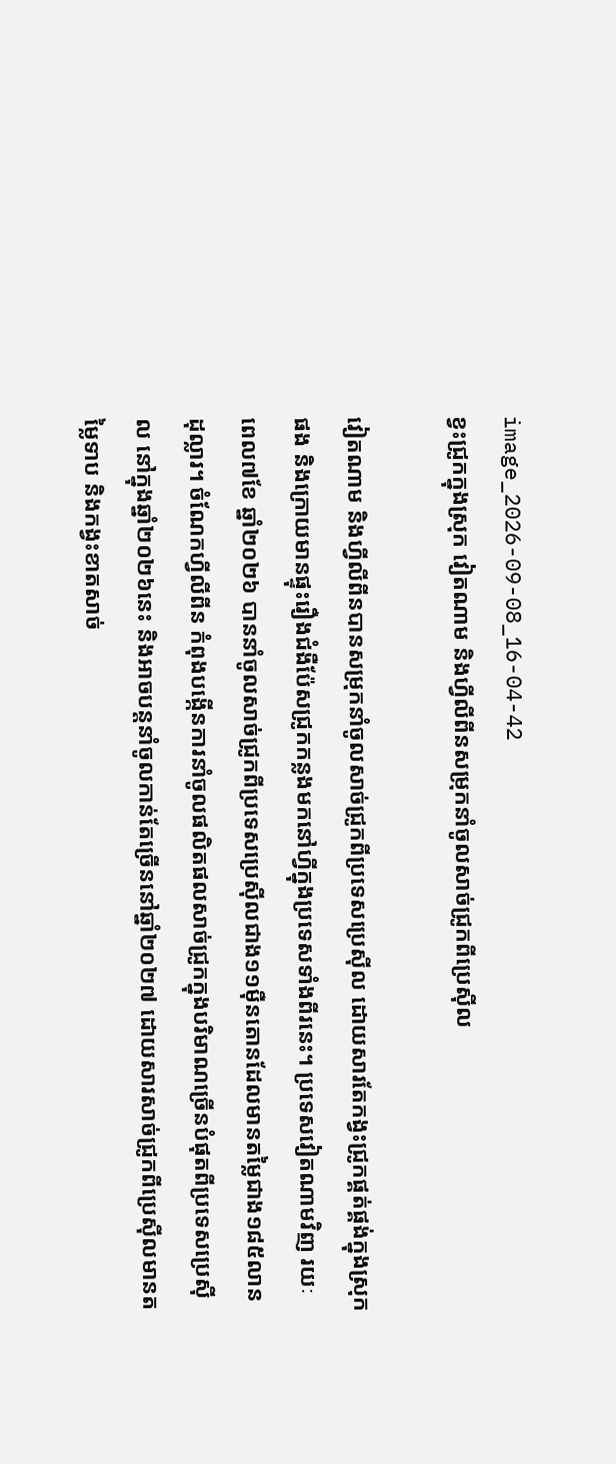image_2026-09-08_16-04-42
ខ្វះជ្រូកក្នុងស្រុក វៀតណាម និងហ្វីលីពីនសម្រុកនាំចូលសាច់ជ្រូកពីប្រេស៊ីល

វៀតណាម និងហ្វីលីពីនបានសម្រុកនាំចូលសាច់ជ្រូកពីប្រទេសប្រេស៊ីល ដោយសារតែកង្វះជ្រូកផ្គត់ផ្គង់ក្នុងស្រុកផង និងក្រោយមានផ្ទុះរឿងជំងឺប៉ែសជ្រូកកន្លងមកនៅហ្វីក្នុងប្រទេសទាំងពីរនេះ។ ប្រទេសវៀតណាមវិញ រយៈពេល៧ខែ ឆ្នាំ២០២៦ បាននាំចូលសាច់ជ្រូកពីប្រទេសប្រេស៊ីលជាង១១ម៉ឺនតោនដែលមានតម្លៃជាង១៨៥លានដុល្លារ។ ចំណែកហ្វីលីពីន កំពុងបង្កើនការនាំចូលផលិតផលសាច់ជ្រូកក្នុងបរិមាណច្រើនបំផុតពីប្រទេសប្រេស៊ីល នៅក្នុងឆ្នាំ២០២៦នេះ និងអាចបន្តនាំចូលកាន់តែច្រើននៅឆ្នាំ២០២៧ ដោយសារសាច់ជ្រូកពីប្រេស៊ីលមានតម្លៃទាប និងកង្វះខាតសាច់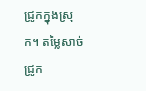ជ្រូកក្នុងស្រុក។ តម្លៃសាច់ជ្រូក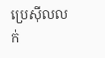ប្រេស៊ីលលក់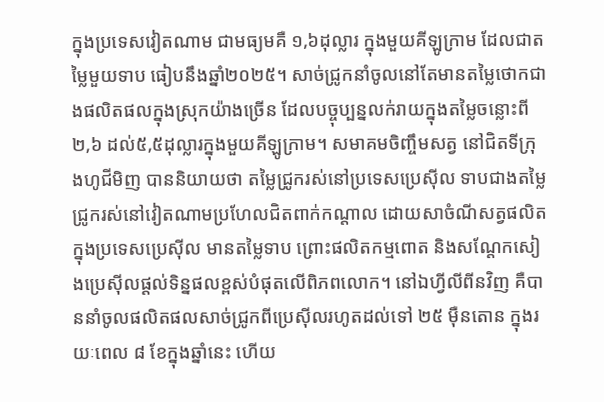ក្នុងប្រទេសវៀតណាម ជាមធ្យមគឺ ១,៦ដុល្លារ ក្នុងមួយគីឡូក្រាម ដែលជាតម្លៃមួយទាប ធៀបនឹងឆ្នាំ២០២៥។ សាច់ជ្រូកនាំចូលនៅតែមានតម្លៃថោកជាងផលិតផលក្នុងស្រុកយ៉ាងច្រើន ដែលបច្ចុប្បន្នលក់រាយក្នុងតម្លៃចន្លោះពី២,៦ ដល់៥,៥ដុល្លារក្នុងមួយគីឡូក្រាម។ សមាគមចិញ្ចឹមសត្វ នៅជិតទីក្រុងហូជីមិញ បាននិយាយថា តម្លៃជ្រូករស់នៅប្រទេសប្រេស៊ីល ទាបជាងតម្លៃជ្រូករស់នៅវៀតណាមប្រហែលជិតពាក់កណ្ដាល ដោយសាចំណីសត្វផលិតក្នុងប្រទេសប្រេស៊ីល មានតម្លៃទាប ព្រោះផលិតកម្មពោត និងសណ្តែកសៀងប្រេស៊ីលផ្តល់ទិន្នផលខ្ពស់បំផុតលើពិភពលោក។ នៅឯហ្វីលីពីនវិញ គឺបាននាំចូលផលិតផលសាច់ជ្រូកពីប្រេស៊ីលរហូតដល់ទៅ ២៥ ម៉ឺនតោន ក្នុងរយៈពេល ៨ ខែក្នុងឆ្នាំនេះ ហើយ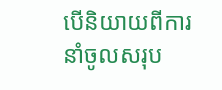បើនិយាយពីការនាំចូលសរុប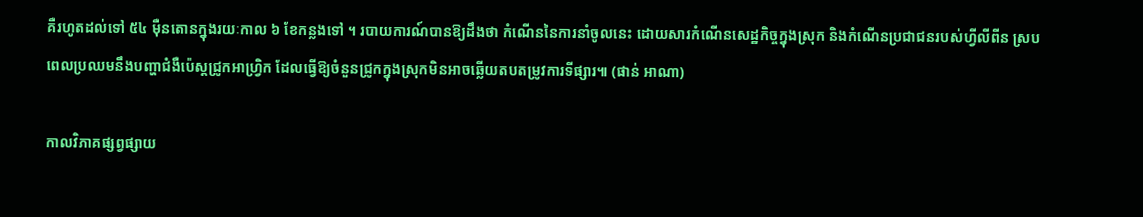គឺរហូតដល់ទៅ ៥៤ ម៉ឺនតោនក្នុងរយៈកាល ៦ ខែកន្លងទៅ ។ របាយការណ៍បានឱ្យដឹងថា កំណើននៃការនាំចូលនេះ ដោយសារកំណើនសេដ្ឋកិច្ចក្នុងស្រុក និងកំណើនប្រជាជនរបស់ហ្វីលីពីន ស្របពេលប្រឈមនឹងបញ្ហាជំងឺប៉េស្តជ្រូកអាហ្វ្រិក ដែលធ្វើឱ្យចំនួនជ្រូកក្នុងស្រុកមិនអាចឆ្លើយតបតម្រូវការទីផ្សារ៕ (ផាន់ អាណា)

កាលវិភាគផ្សព្វផ្សាយ